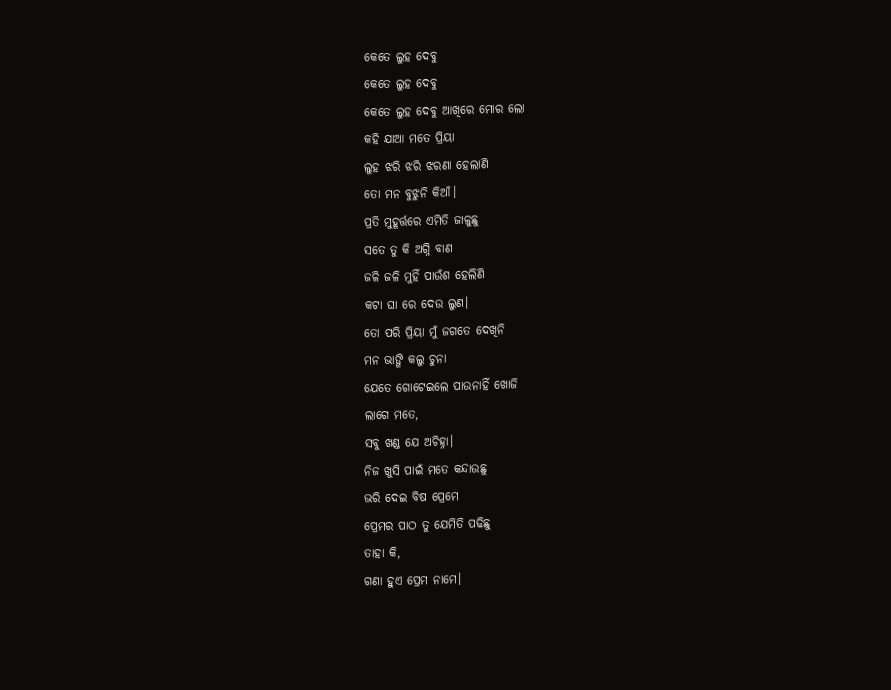କେତେ ଲୁହ ଦେବୁ
କେତେ ଲୁହ ଦେବୁ
କେତେ ଲୁହ ଦେବୁ ଆଖିରେ ମୋର ଲୋ
କହି ଯାଆ ମତେ ପ୍ରିୟା
ଲୁହ ଝରି ଝରି ଝରଣା ହେଲାଣି
ତୋ ମନ ବୁଝୁନି କିଆଁ।
ପ୍ରତି ମୁହୂର୍ତ୍ତରେ ଏମିତି ଜାଳୁଛୁ
ସତେ ତୁ କି ଅଗ୍ନି ବାଣ
ଜଳି ଜଳି ମୁହିଁ ପାଉଁଶ ହେଲିଣି
କଟା ଘା ରେ ଦେଉ ଲୁଣ।
ତୋ ପରି ପ୍ରିୟା ମୁଁ ଜଗତେ ଦେଖିନି
ମନ ଭାଙ୍ଗି କଲୁ ଚୁନା
ଯେତେ ଗୋଟେଇଲେ ପାଉନାହିଁ ଖୋଜି
ଲାଗେ ମତେ,
ସବୁ ଖଣ୍ଡ ଯେ ଅଚିହ୍ନା।
ନିଜ ଖୁସି ପାଇଁ ମତେ କନ୍ଦାଉଛୁ
ଭରି ଦେଇ ବିଷ ପ୍ରେମେ
ପ୍ରେମର ପାଠ ତୁ ଯେମିତି ପଢିଛୁ
ତାହା କି,
ଗଣା ହୁଏ ପ୍ରେମ ନାମେ।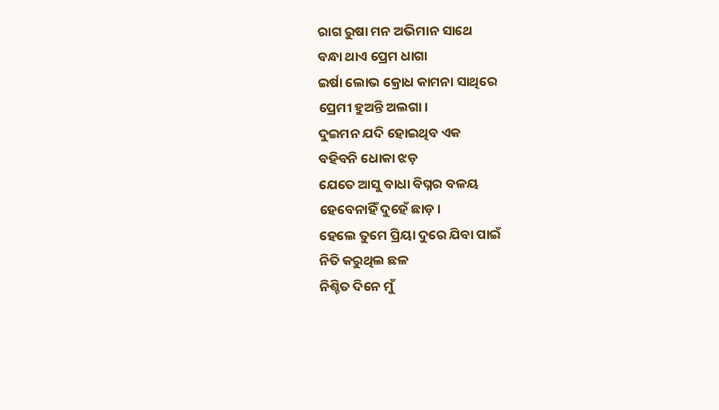ରାଗ ରୁଷା ମନ ଅଭିମାନ ସାଥେ
ବନ୍ଧା ଥାଏ ପ୍ରେମ ଧାଗା
ଇର୍ଷା ଲୋଭ କ୍ରୋଧ କାମନା ସାଥିରେ
ପ୍ରେମୀ ହୁଅନ୍ତି ଅଲଗା।
ଦୁଇମନ ଯଦି ହୋଇଥିବ ଏକ
ବହିବନି ଧୋକା ଝଡ଼
ଯେତେ ଆସୁ ବାଧା ବିଘ୍ନର ବଳୟ
ହେବେନାହିଁ ଦୁହେଁ ଛାଡ଼।
ହେଲେ ତୁମେ ପ୍ରିୟା ଦୁରେ ଯିବା ପାଇଁ
ନିତି କରୁଥିଲ ଛଳ
ନିଶ୍ଚିତ ଦିନେ ମୁଁ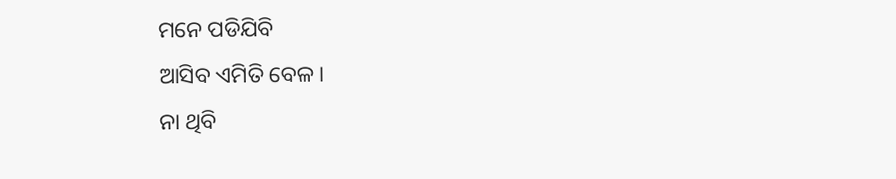ମନେ ପଡିଯିବି
ଆସିବ ଏମିତି ବେଳ।
ନା ଥିବି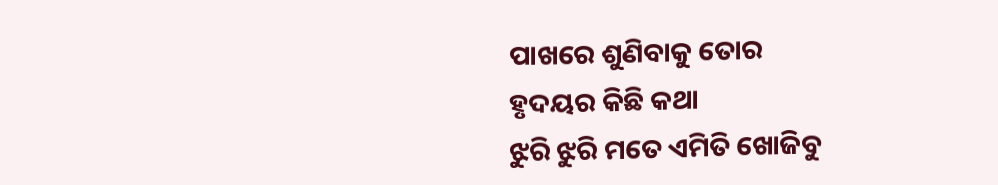ପାଖରେ ଶୁଣିବାକୁ ତୋର
ହୃଦୟର କିଛି କଥା
ଝୁରି ଝୁରି ମତେ ଏମିତି ଖୋଜିବୁ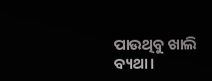ପାଉଥିବୁ ଖାଲି ବ୍ୟଥା।